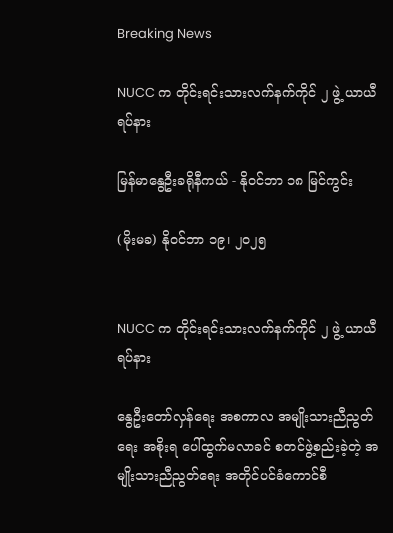Breaking News

NUCC က တိုင်းရင်းသားလက်နက်ကိုင် ၂ ဖွဲ့ ယာယီရပ်နား

မြန်မာနွေဦးခရိုနီကယ် - နိုဝင်ဘာ ၁၈ မြင်ကွင်း

(မိုးမခ) နိုဝင်ဘာ ၁၉၊ ၂၀၂၅


NUCC က တိုင်းရင်းသားလက်နက်ကိုင် ၂ ဖွဲ့ ယာယီရပ်နား

နွေဦးတော်လှန်ရေး အစကာလ အမျိုးသားညီညွတ်ရေး အစိုးရ ပေါ်ထွက်မလာခင် စတင်ဖွဲ့စည်းခဲ့တဲ့ အမျိုးသားညီညွတ်ရေး အတိုင်ပင်ခံကောင်စီ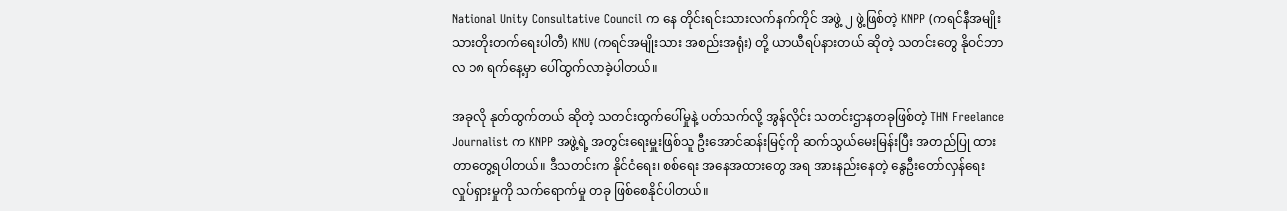National Unity Consultative Council က နေ တိုင်းရင်းသားလက်နက်ကိုင် အဖွဲ့ ၂ ဖွဲ့ဖြစ်တဲ့ KNPP (ကရင်နီအမျိုးသားတိုးတက်ရေးပါတီ) KNU (ကရင်အမျိုးသား အစည်းအရုံး) တို့ ယာယီရပ်နားတယ် ဆိုတဲ့ သတင်းတွေ နိုဝင်ဘာလ ၁၈ ရက်နေ့မှာ ပေါ်ထွက်လာခဲ့ပါတယ်။

အခုလို နုတ်ထွက်တယ် ဆိုတဲ့ သတင်းထွက်ပေါ်မှုနဲ့ ပတ်သက်လို့ အွန်လိုင်း သတင်းဌာနတခုဖြစ်တဲ့ THN Freelance Journalist က KNPP အဖွဲ့ရဲ့ အတွင်းရေးမှူးဖြစ်သူ ဦးအောင်ဆန်းမြင့်ကို ဆက်သွယ်မေးမြန်းပြီး အတည်ပြု ထားတာတွေ့ရပါတယ်။ ဒီသတင်းက နိုင်ငံရေး၊ စစ်ရေး အနေအထားတွေ အရ အားနည်းနေတဲ့ နွေဦးတော်လှန်ရေး လှုပ်ရှားမှုကို သက်ရောက်မှု တခု ဖြစ်စေနိုင်ပါတယ်။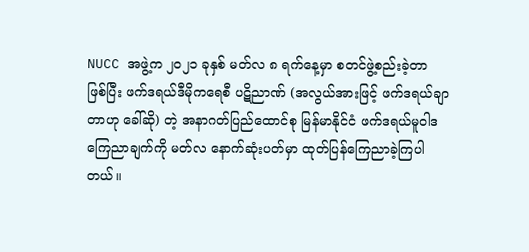NUCC အဖွဲ့က ၂၀၂၁ ခုနှစ် မတ်လ ၈ ရက်နေ့မှာ စတင်ဖွဲ့စည်းခဲ့တာ ဖြစ်ပြီး ဖက်ဒရယ်ဒီမိုကရေစီ ပဋိညာဏ် (အလွယ်အားဖြင့် ဖက်ဒရယ်ချာတာဟု ခေါ်ဆို) တဲ့ အနာဂတ်ပြည်ထောင်စု မြန်မာနိုင်ငံ ဖက်ဒရယ်မူဝါဒ ကြေညာချက်ကို မတ်လ နောက်ဆုံးပတ်မှာ ထုတ်ပြန်ကြေညာခဲ့ကြပါတယ်။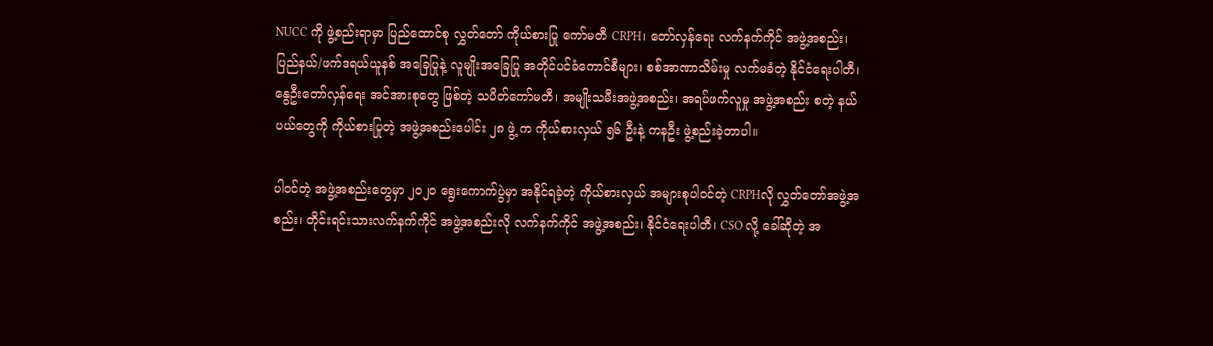NUCC ကို ဖွဲ့စည်းရာမှာ ပြည်ထောင်စု လွှတ်တော် ကိုယ်စားပြု ကော်မတီ CRPH၊ တော်လှန်ရေး လက်နက်ကိုင် အဖွဲ့အစည်း၊ ပြည်နယ်/ဖက်ဒရယ်ယူနစ် အခြေပြုနဲ့ လူမျိုးအခြေပြု အတိုင်ပင်ခံကောင်စီများ၊ စစ်အာဏာသိမ်းမှု လက်မခံတဲ့ နိုင်ငံရေးပါတီ၊ နွေဦးတော်လှန်ရေး အင်အားစုတွေ ဖြစ်တဲ့ သပိတ်ကော်မတီ၊ အမျိုးသမီးအဖွဲ့အစည်း၊ အရပ်ဖက်လူမှု အဖွဲ့အစည်း စတဲ့ နယ်ပယ်တွေကို ကိုယ်စားပြုတဲ့ အဖွဲ့အစည်းပေါင်း ၂၈ ဖွဲ့ က ကိုယ်စားလှယ် ၅၆ ဦးနဲ့ ကနဦး ဖွဲ့စည်းခဲ့တာပါ။

ပါဝင်တဲ့ အဖွဲ့အစည်းတွေမှာ ၂၀၂၀ ရွေးကောက်ပွဲမှာ အနိုင်ရခဲ့တဲ့ ကိုယ်စားလှယ် အများစုပါဝင်တဲ့ CRPHလို လွှတ်တော်အဖွဲ့အစည်း၊ တိုင်းရင်းသားလက်နက်ကိုင် အဖွဲ့အစည်းလို လက်နက်ကိုင် အဖွဲ့အစည်း၊ နိုင်ငံရေးပါတီ၊ CSO လို့ ခေါ်ဆိုတဲ့ အ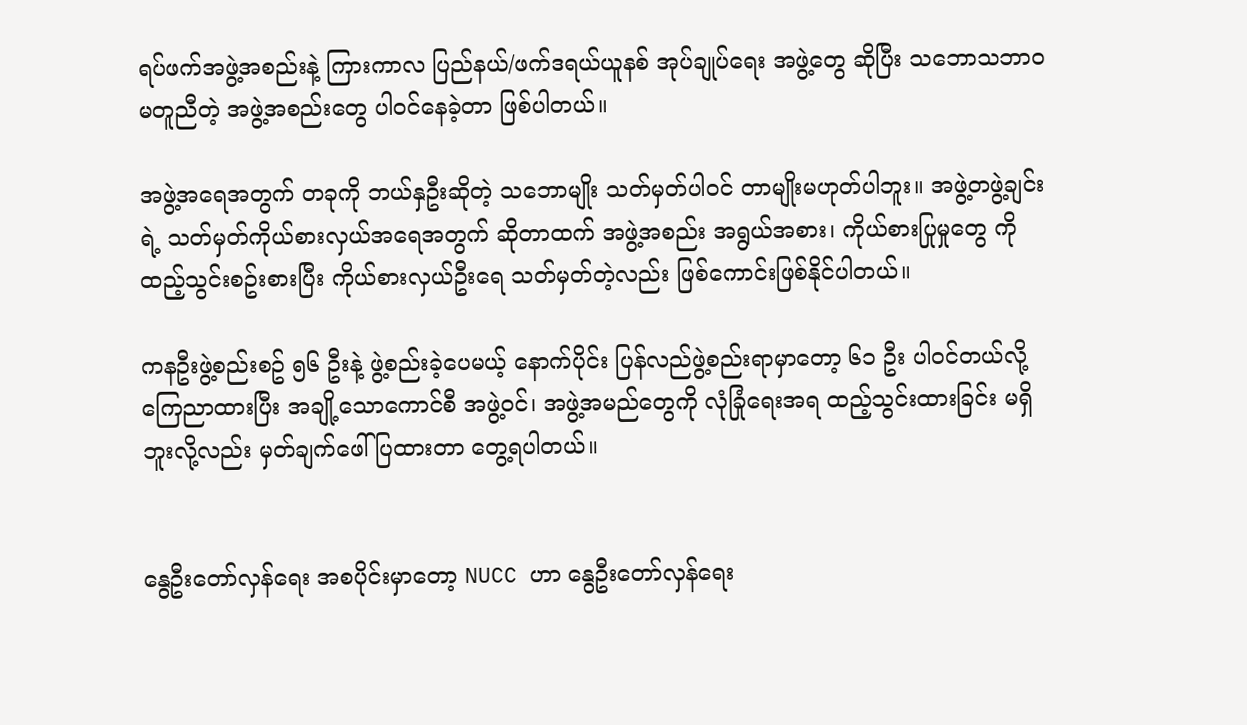ရပ်ဖက်အဖွဲ့အစည်းနဲ့ ကြားကာလ ပြည်နယ်/ဖက်ဒရယ်ယူနစ် အုပ်ချုပ်ရေး အဖွဲ့တွေ ဆိုပြီး သဘောသဘာဝ မတူညီတဲ့ အဖွဲ့အစည်းတွေ ပါဝင်နေခဲ့တာ ဖြစ်ပါတယ်။

အဖွဲ့အရေအတွက် တခုကို ဘယ်နှဦးဆိုတဲ့ သဘောမျိုး သတ်မှတ်ပါဝင် တာမျိုးမဟုတ်ပါဘူး။ အဖွဲ့တဖွဲ့ချင်းရဲ့ သတ်မှတ်ကိုယ်စားလှယ်အရေအတွက် ဆိုတာထက် အဖွဲ့အစည်း အရွယ်အစား၊ ကိုယ်စားပြုမှုတွေ ကို ထည့်သွင်းစဥ်းစားပြီး ကိုယ်စားလှယ်ဦးရေ သတ်မှတ်တဲ့လည်း ဖြစ်ကောင်းဖြစ်နိုင်ပါတယ်။

ကနဦးဖွဲ့စည်းစဥ် ၅၆ ဦးနဲ့ ဖွဲ့စည်းခဲ့ပေမယ့် နောက်ပိုင်း ပြန်လည်ဖွဲ့စည်းရာမှာတော့ ၆၁ ဦး ပါဝင်တယ်လို့ ကြေညာထားပြီး အချို့သောကောင်စီ အဖွဲ့ဝင်၊ အဖွဲ့အမည်တွေကို လုံခြုံရေးအရ ထည့်သွင်းထားခြင်း မရှိဘူးလို့လည်း မှတ်ချက်ဖေါ်ပြထားတာ တွေ့ရပါတယ်။


နွေဦးတော်လှန်ရေး အစပိုင်းမှာတော့ NUCC ဟာ နွေဦးတော်လှန်ရေး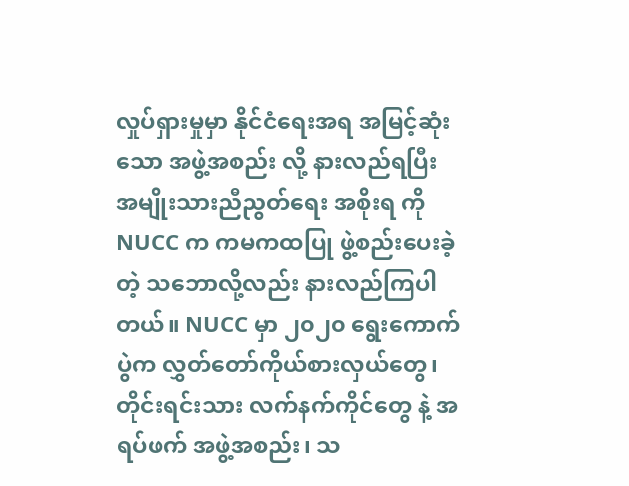လှုပ်ရှားမှုမှာ နိုင်ငံရေးအရ အမြင့်ဆုံးသော အဖွဲ့အစည်း လို့ နားလည်ရပြီး အမျိုးသားညီညွတ်ရေး အစိုးရ ကို NUCC က ကမကထပြု ဖွဲ့စည်းပေးခဲ့တဲ့ သဘောလို့လည်း နားလည်ကြပါတယ်။ NUCC မှာ ၂၀၂၀ ရွေးကောက်ပွဲက လွှတ်တော်ကိုယ်စားလှယ်တွေ၊ တိုင်းရင်းသား လက်နက်ကိုင်တွေ နဲ့ အရပ်ဖက် အဖွဲ့အစည်း၊ သ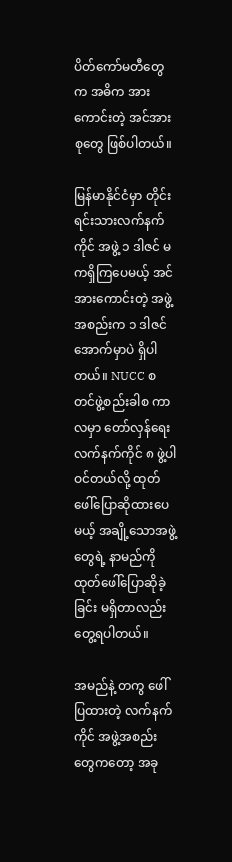ပိတ်ကော်မတီတွေက အဓိက အားကောင်းတဲ့ အင်အားစုတွေ ဖြစ်ပါတယ်။

မြန်မာနိုင်ငံမှာ တိုင်းရင်းသားလက်နက်ကိုင် အဖွဲ့ ၁ ဒါဇင် မကရှိကြပေမယ့် အင်အားကောင်းတဲ့ အဖွဲ့အစည်းက ၁ ဒါဇင်အောက်မှာပဲ ရှိပါတယ်။ NUCC စတင်ဖွဲ့စည်းခါစ ကာလမှာ တော်လှန်ရေးလက်နက်ကိုင် ၈ ဖွဲ့ပါဝင်တယ်လို့ ထုတ်ဖေါ်ပြောဆိုထားပေမယ့် အချို့သောအဖွဲ့တွေရဲ့ နာမည်ကို ထုတ်ဖေါ်ပြောဆိုခဲ့ခြင်း မရှိတာလည်း တွေ့ရပါတယ်။

အမည်နဲ့ တကွ ဖေါ်ပြထားတဲ့ လက်နက်ကိုင် အဖွဲ့အစည်းတွေကတော့ အခု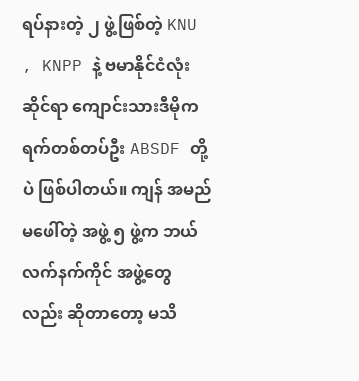ရပ်နားတဲ့ ၂ ဖွဲ့ဖြစ်တဲ့ KNU , KNPP နဲ့ ဗမာနိုင်ငံလုံးဆိုင်ရာ ကျောင်းသားဒီမိုကရက်တစ်တပ်ဦး ABSDF တို့ပဲ ဖြစ်ပါတယ်။ ကျန် အမည်မဖေါ်တဲ့ အဖွဲ့ ၅ ဖွဲ့က ဘယ်လက်နက်ကိုင် အဖွဲ့တွေလည်း ဆိုတာတော့ မသိ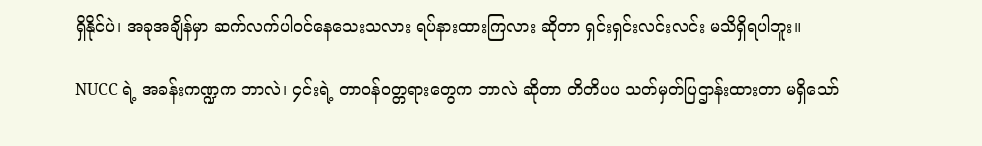ရှိနိုင်ပဲ၊ အခုအချိန်မှာ ဆက်လက်ပါဝင်နေသေးသလား ရပ်နားထားကြလား ဆိုတာ ရှင်းရှင်းလင်းလင်း မသိရှိရပါဘူး။

NUCC ရဲ့ အခန်းကဏ္ဍက ဘာလဲ၊ ၄င်းရဲ့ တာဝန်ဝတ္တရားတွေက ဘာလဲ ဆိုတာ တိတိပပ သတ်မှတ်ပြဌာန်းထားတာ မရှိသော်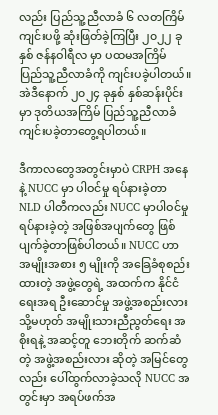လည်း ပြည်သူ့ညီလာခံ ၆ လတကြိမ်ကျင်းပဖို့ ဆုံးဖြတ်ခဲ့ကြပြီး ၂၀၂၂ ခုနှစ် ဇန်နဝါရီလ မှာ ပထမအကြိမ် ပြည်သူ့ညီလာခံကို ကျင်းပခဲ့ပါတယ်။ အဲဒီနောက် ၂၀၂၄ ခုနှစ် နှစ်ဆန်းပိုင်းမှာ ဒုတိယအကြိမ် ပြည်သူ့ညီလာခံ ကျင်းပခဲ့တာတွေ့ရပါတယ်။

ဒီကာလတွေအတွင်းမှာပဲ CRPH အနေနဲ့ NUCC မှာ ပါဝင်မှု ရပ်နားခဲ့တာ NLD ပါတီကလည်း NUCC မှာပါဝင်မှု ရပ်နားခဲ့တဲ့ အဖြစ်အပျက်တွေ ဖြစ်ပျက်ခဲ့တာဖြစ်ပါတယ်။ NUCC ဟာ အမျိုးအစား ၅ မျိုးကို အခြေခံစုစည်းထားတဲ့ အဖွဲ့တွေရဲ့ အထက်က နိုင်ငံရေးအရ ဦးဆောင်မှု အဖွဲ့အစည်းလား သို့မဟုတ် အမျိုးသားညီညွတ်ရေး အစိုးရနဲ့ အဆင့်တူ ဘေးတိုက် ဆက်ဆံတဲ့ အဖွဲ့အစည်းလား ဆိုတဲ့ အမြင်တွေလည်း ပေါ်ထွက်လာခဲ့သလို NUCC အတွင်းမှာ အရပ်ဖက်အ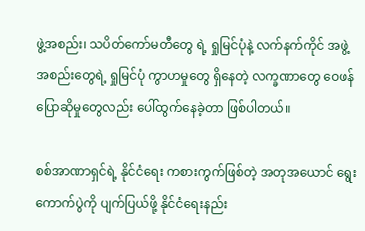ဖွဲ့အစည်း၊ သပိတ်ကော်မတီတွေ ရဲ့ ရှုမြင်ပုံနဲ့ လက်နက်ကိုင် အဖွဲ့အစည်းတွေရဲ့ ရှုမြင်ပုံ ကွာဟမှုတွေ ရှိနေတဲ့ လက္ခဏာတွေ ဝေဖန်ပြောဆိုမှုတွေလည်း ပေါ်ထွက်နေခဲ့တာ ဖြစ်ပါတယ်။

စစ်အာဏာရှင်ရဲ့ နိုင်ငံရေး ကစားကွက်ဖြစ်တဲ့ အတုအယောင် ရွေးကောက်ပွဲကို ပျက်ပြယ်ဖို့ နိုင်ငံရေးနည်း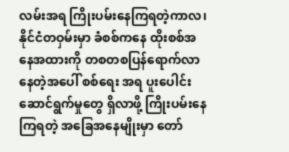လမ်းအရ ကြိုးပမ်းနေကြရတဲ့ကာလ၊ နိုင်ငံတဝှမ်းမှာ ခံစစ်ကနေ ထိုးစစ်အနေအထားကို တစတစပြန်ရောက်လာနေတဲ့အပေါ် စစ်ရေး အရ ပူးပေါင်းဆောင်ရွက်မှုတွေ ရှိလာဖို့ ကြိုးပမ်းနေကြရတဲ့ အခြေအနေမျိုးမှာ တော်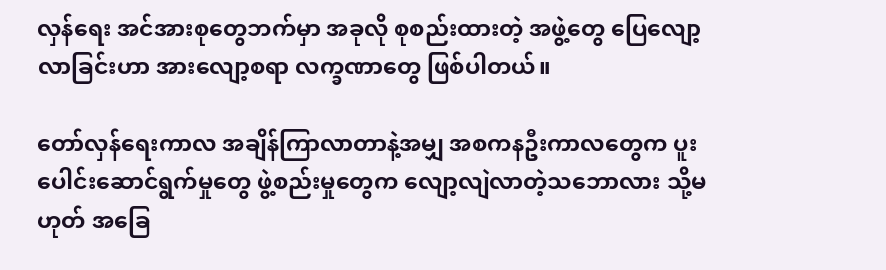လှန်ရေး အင်အားစုတွေဘက်မှာ အခုလို စုစည်းထားတဲ့ အဖွဲ့တွေ ပြေလျော့လာခြင်းဟာ အားလျော့စရာ လက္ခဏာတွေ ဖြစ်ပါတယ်။

တော်လှန်ရေးကာလ အချိန်ကြာလာတာနဲ့အမျှ အစကနဦးကာလတွေက ပူးပေါင်းဆောင်ရွက်မှုတွေ ဖွဲ့စည်းမှုတွေက လျော့လျဲလာတဲ့သဘောလား သို့မဟုတ် အခြေ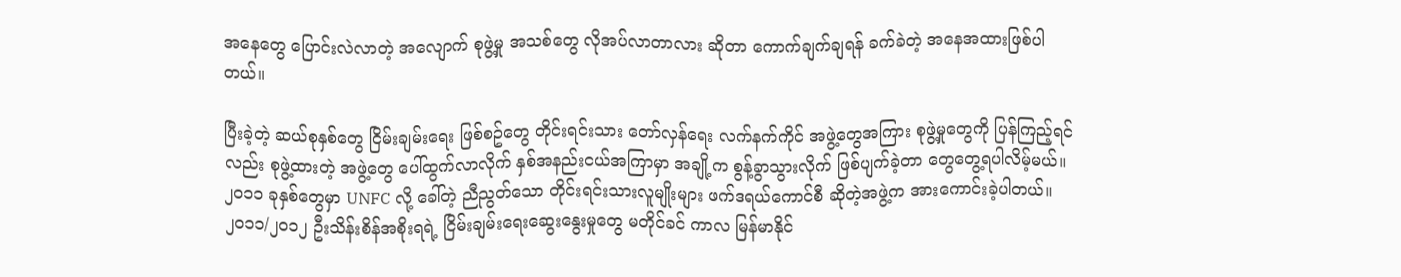အနေတွေ ပြောင်းလဲလာတဲ့ အလျောက် စုဖွဲ့မှု အသစ်တွေ လိုအပ်လာတာလား ဆိုတာ ကောက်ချက်ချရန် ခက်ခဲတဲ့ အနေအထားဖြစ်ပါတယ်။

ပြီးခဲ့တဲ့ ဆယ်စုနှစ်တွေ ငြိမ်းချမ်းရေး ဖြစ်စဥ်တွေ တိုင်းရင်းသား တော်လှန်ရေး လက်နက်ကိုင် အဖွဲ့တွေအကြား စုဖွဲ့မှုတွေကို ပြန်ကြည့်ရင်လည်း စုဖွဲ့ထားတဲ့ အဖွဲ့တွေ ပေါ်ထွက်လာလိုက် နှစ်အနည်းငယ်အကြာမှာ အချို့က စွန့်ခွာသွားလိုက် ဖြစ်ပျက်ခဲ့တာ တွေတွေ့ရပါလိမ့်မယ်။  ၂၀၁၁ ခုနှစ်တွေမှာ UNFC လို့ ခေါ်တဲ့ ညီညွတ်သော တိုင်းရင်းသားလူမျိုးများ ဖက်ဒရယ်ကောင်စီ ဆိုတဲ့အဖွဲ့က အားကောင်းခဲ့ပါတယ်။ ၂၀၁၁/၂၀၁၂ ဦးသိန်းစိန်အစိုးရရဲ့ ငြိမ်းချမ်းရေးဆွေးနွေးမှုတွေ မတိုင်ခင် ကာလ မြန်မာနိုင်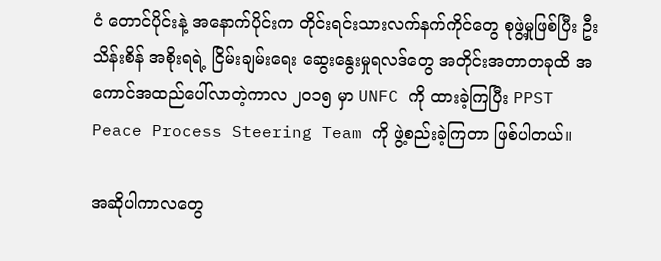ငံ တောင်ပိုင်းနဲ့ အနောက်ပိုင်းက တိုင်းရင်းသားလက်နက်ကိုင်တွေ စုဖွဲ့မှုဖြစ်ပြီး ဦးသိန်းစိန် အစိုးရရဲ့ ငြိမ်းချမ်းရေး ဆွေးနွေးမှုရလဒ်တွေ အတိုင်းအတာတခုထိ အကောင်အထည်ပေါ်လာတဲ့ကာလ ၂၀၁၅ မှာ UNFC ကို ထားခဲ့ကြပြီး PPST Peace Process Steering Team ကို ဖွဲ့စည်းခဲ့ကြတာ ဖြစ်ပါတယ်။

အဆိုပါကာလတွေ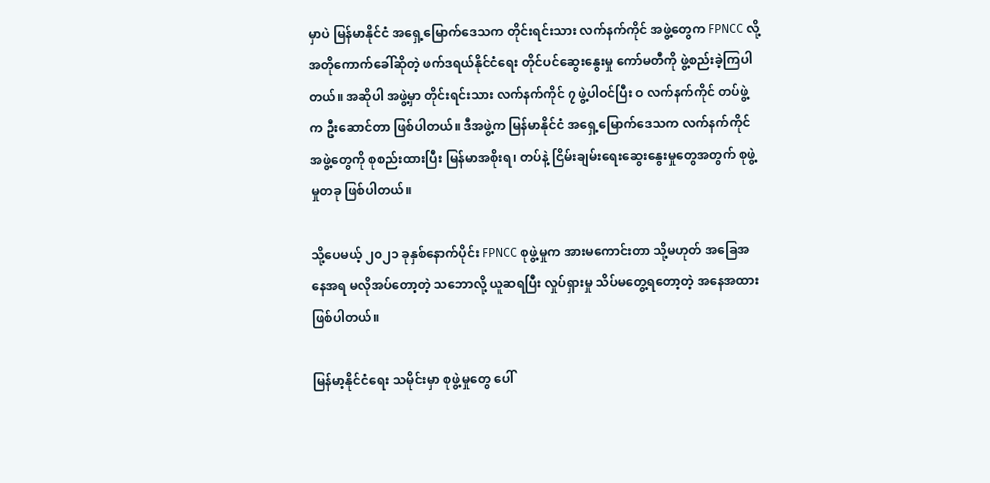မှာပဲ မြန်မာနိုင်ငံ အရှေ့မြောက်ဒေသက တိုင်းရင်းသား လက်နက်ကိုင် အဖွဲ့တွေက FPNCC လို့ အတိုကောက်ခေါ်ဆိုတဲ့ ဖက်ဒရယ်နိုင်ငံရေး တိုင်ပင်ဆွေးနွေးမှု ကော်မတီကို ဖွဲ့စည်းခဲ့ကြပါတယ်။ အဆိုပါ အဖွဲ့မှာ တိုင်းရင်းသား လက်နက်ကိုင် ၇ ဖွဲ့ပါဝင်ပြီး ဝ လက်နက်ကိုင် တပ်ဖွဲ့က ဦးဆောင်တာ ဖြစ်ပါတယ်။ ဒီအဖွဲ့က မြန်မာနိုင်ငံ အရှေ့မြောက်ဒေသက လက်နက်ကိုင် အဖွဲ့တွေကို စုစည်းထားပြီး မြန်မာအစိုးရ၊ တပ်နဲ့ ငြိမ်းချမ်းရေးဆွေးနွေးမှုတွေအတွက် စုဖွဲ့မှုတခု ဖြစ်ပါတယ်။

သို့ပေမယ့် ၂၀၂၁ ခုနှစ်နောက်ပိုင်း FPNCC စုဖွဲ့မှုက အားမကောင်းတာ သို့မဟုတ် အခြေအနေအရ မလိုအပ်တော့တဲ့ သဘောလို့ ယူဆရပြီး လှုပ်ရှားမှု သိပ်မတွေ့ရတော့တဲ့ အနေအထားဖြစ်ပါတယ်။

မြန်မာ့နိုင်ငံရေး သမိုင်းမှာ စုဖွဲ့မှုတွေ ပေါ်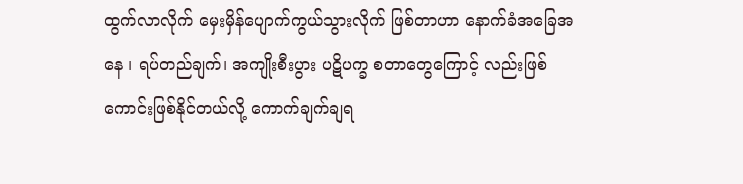ထွက်လာလိုက် မှေးမှိန်ပျောက်ကွယ်သွားလိုက် ဖြစ်တာဟာ နောက်ခံအခြေအနေ ၊ ရပ်တည်ချက်၊ အကျိုးစီးပွား ပဋိပက္ခ စတာတွေကြောင့် လည်းဖြစ်ကောင်းဖြစ်နိုင်တယ်လို့ ကောက်ချက်ချရ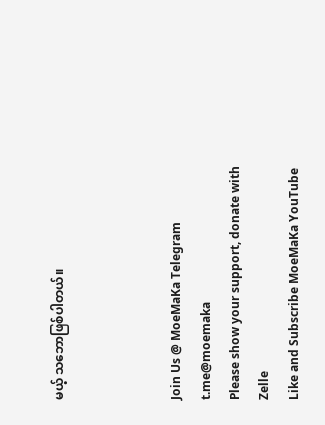မယ့် သဘောဖြစ်ပါတယ်။



Join Us @ MoeMaKa Telegram
t.me@moemaka
Please show your support, donate with Zelle
Like and Subscribe MoeMaKa YouTube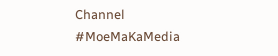Channel
#MoeMaKaMedia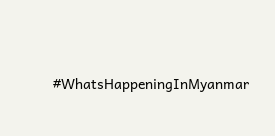#WhatsHappeningInMyanmar